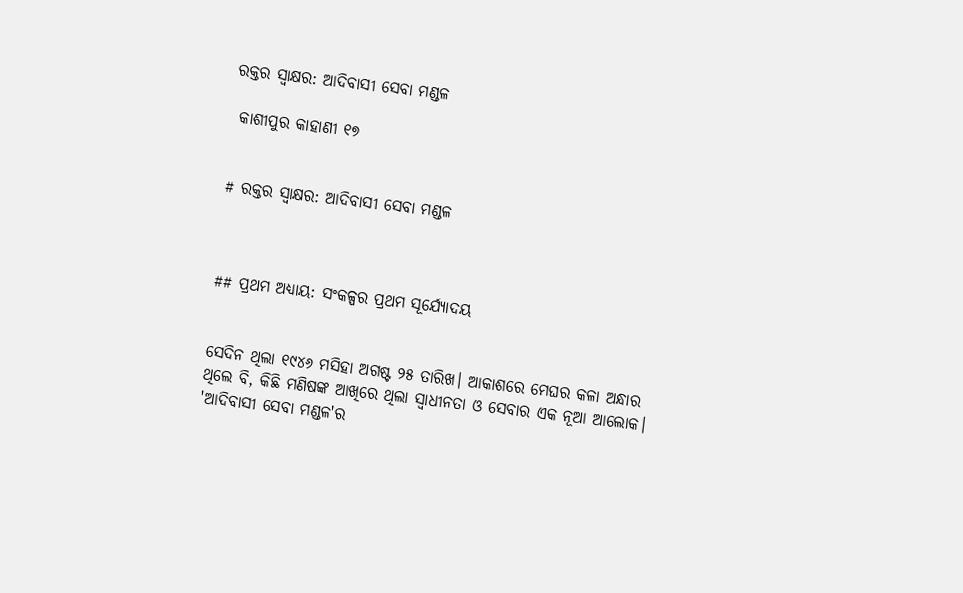ରକ୍ତର ସ୍ୱାକ୍ଷର: ଆଦିବାସୀ ସେବା ମଣ୍ଡଳ

 କାଶୀପୁର କାହାଣୀ ୧୭


# ରକ୍ତର ସ୍ୱାକ୍ଷର: ଆଦିବାସୀ ସେବା ମଣ୍ଡଳ



## ପ୍ରଥମ ଅଧ୍ୟାୟ: ସଂକଳ୍ପର ପ୍ରଥମ ସୂର୍ଯ୍ୟୋଦୟ


ସେଦିନ ଥିଲା ୧୯୪୬ ମସିହା ଅଗଷ୍ଟ ୨୫ ତାରିଖ। ଆକାଶରେ ମେଘର କଳା ଅନ୍ଧାର ଥିଲେ ବି, କିଛି ମଣିଷଙ୍କ ଆଖିରେ ଥିଲା ସ୍ୱାଧୀନତା ଓ ସେବାର ଏକ ନୂଆ ଆଲୋକ। 'ଆଦିବାସୀ ସେବା ମଣ୍ଡଳ'ର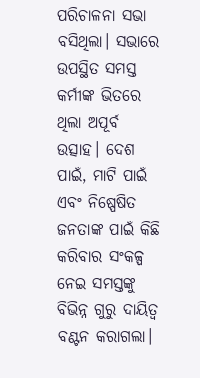ପରିଚାଳନା ସଭା ବସିଥିଲା। ସଭାରେ ଉପସ୍ଥିତ ସମସ୍ତ କର୍ମୀଙ୍କ ଭିତରେ ଥିଲା ଅପୂର୍ବ ଉତ୍ସାହ। ଦେଶ ପାଇଁ, ମାଟି ପାଇଁ ଏବଂ ନିଷ୍ପେଷିତ ଜନତାଙ୍କ ପାଇଁ କିଛି କରିବାର ସଂକଳ୍ପ ନେଇ ସମସ୍ତଙ୍କୁ ବିଭିନ୍ନ ଗୁରୁ ଦାୟିତ୍ୱ ବଣ୍ଟନ କରାଗଲା।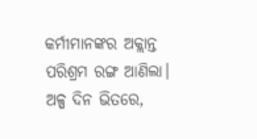କର୍ମୀମାନଙ୍କର ଅକ୍ଲାନ୍ତ ପରିଶ୍ରମ ରଙ୍ଗ ଆଣିଲା। ଅଳ୍ପ ଦିନ ଭିତରେ,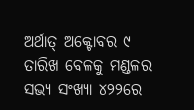ଅର୍ଥାତ୍ ଅକ୍ଟୋବର ୯ ତାରିଖ ବେଳକୁ ମଣ୍ଡଳର ସଭ୍ୟ ସଂଖ୍ୟା ୪୨୨ରେ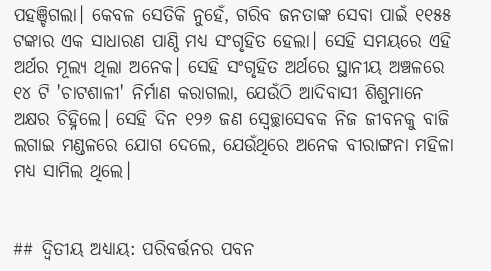ପହଞ୍ଚିଗଲା। କେବଳ ସେତିକି ନୁହେଁ, ଗରିବ ଜନତାଙ୍କ ସେବା ପାଇଁ ୧୧୫୫ ଟଙ୍କାର ଏକ ସାଧାରଣ ପାଣ୍ଠି ମଧ୍ୟ ସଂଗୃହିତ ହେଲା। ସେହି ସମୟରେ ଏହି ଅର୍ଥର ମୂଲ୍ୟ ଥିଲା ଅନେକ। ସେହି ସଂଗୃହିତ ଅର୍ଥରେ ସ୍ଥାନୀୟ ଅଞ୍ଚଳରେ ୧୪ ଟି 'ଚାଟଶାଳୀ' ନିର୍ମାଣ କରାଗଲା, ଯେଉଁଠି ଆଦିବାସୀ ଶିଶୁମାନେ ଅକ୍ଷର ଚିହ୍ନିଲେ। ସେହି ଦିନ ୧୨୬ ଜଣ ସ୍ୱେଚ୍ଛାସେବକ ନିଜ ଜୀବନକୁ ବାଜି ଲଗାଇ ମଣ୍ଡଳରେ ଯୋଗ ଦେଲେ, ଯେଉଁଥିରେ ଅନେକ ବୀରାଙ୍ଗନା ମହିଳା ମଧ୍ୟ ସାମିଲ ଥିଲେ।


## ଦ୍ୱିତୀୟ ଅଧ୍ୟାୟ: ପରିବର୍ତ୍ତନର ପବନ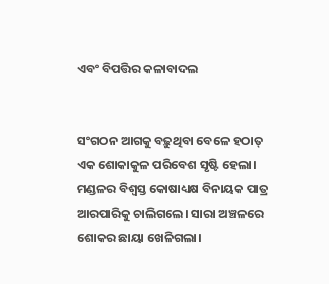ଏବଂ ବିପତ୍ତିର କଳାବାଦଲ


ସଂଗଠନ ଆଗକୁ ବଢ଼ୁଥିବା ବେଳେ ହଠାତ୍‌ ଏକ ଶୋକାକୁଳ ପରିବେଶ ସୃଷ୍ଟି ହେଲା। ମଣ୍ଡଳର ବିଶ୍ୱସ୍ତ କୋଷାଧ୍ୟକ୍ଷ ବିନାୟକ ପାତ୍ର ଆରପାରିକୁ ଚାଲିଗଲେ। ସାରା ଅଞ୍ଚଳରେ ଶୋକର ଛାୟା ଖେଳିଗଲା।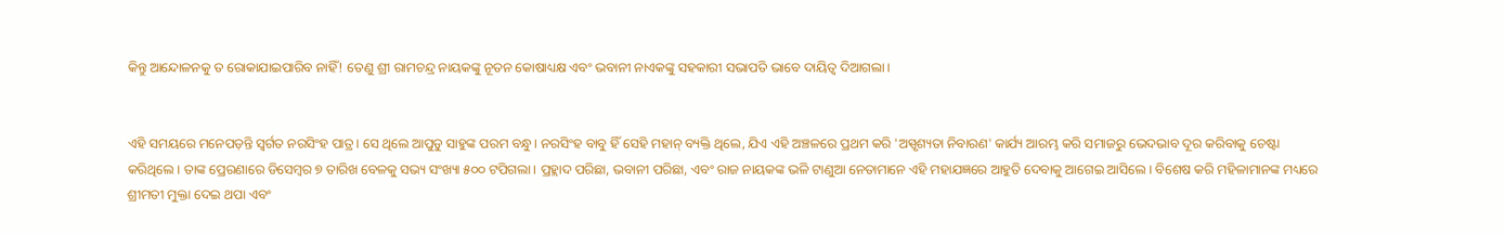କିନ୍ତୁ ଆନ୍ଦୋଳନକୁ ତ ରୋକାଯାଇପାରିବ ନାହିଁ! ତେଣୁ ଶ୍ରୀ ରାମଚନ୍ଦ୍ର ନାୟକଙ୍କୁ ନୂତନ କୋଷାଧ୍ୟକ୍ଷ ଏବଂ ଭବାନୀ ନାଏକଙ୍କୁ ସହକାରୀ ସଭାପତି ଭାବେ ଦାୟିତ୍ୱ ଦିଆଗଲା।


ଏହି ସମୟରେ ମନେପଡ଼ନ୍ତି ସ୍ୱର୍ଗତ ନରସିଂହ ପାତ୍ର। ସେ ଥିଲେ ଆପୁଡୁ ସାହୁଙ୍କ ପରମ ବନ୍ଧୁ। ନରସିଂହ ବାବୁ ହିଁ ସେହି ମହାନ୍ ବ୍ୟକ୍ତି ଥିଲେ, ଯିଏ ଏହି ଅଞ୍ଚଳରେ ପ୍ରଥମ କରି 'ଅସ୍ପୃଶ୍ୟତା ନିବାରଣ' କାର୍ଯ୍ୟ ଆରମ୍ଭ କରି ସମାଜରୁ ଭେଦଭାବ ଦୂର କରିବାକୁ ଚେଷ୍ଟା କରିଥିଲେ। ତାଙ୍କ ପ୍ରେରଣାରେ ଡିସେମ୍ବର ୭ ତାରିଖ ବେଳକୁ ସଭ୍ୟ ସଂଖ୍ୟା ୫୦୦ ଟପିଗଲା। ପ୍ରହ୍ଲାଦ ପରିଛା, ଭବାନୀ ପରିଛା, ଏବଂ ରାଜ ନାୟକଙ୍କ ଭଳି ଟାଣୁଆ ନେତାମାନେ ଏହି ମହାଯଜ୍ଞରେ ଆହୁତି ଦେବାକୁ ଆଗେଇ ଆସିଲେ। ବିଶେଷ କରି ମହିଳାମାନଙ୍କ ମଧ୍ୟରେ ଶ୍ରୀମତୀ ମୁକ୍ତା ଦେଇ ଥପା ଏବଂ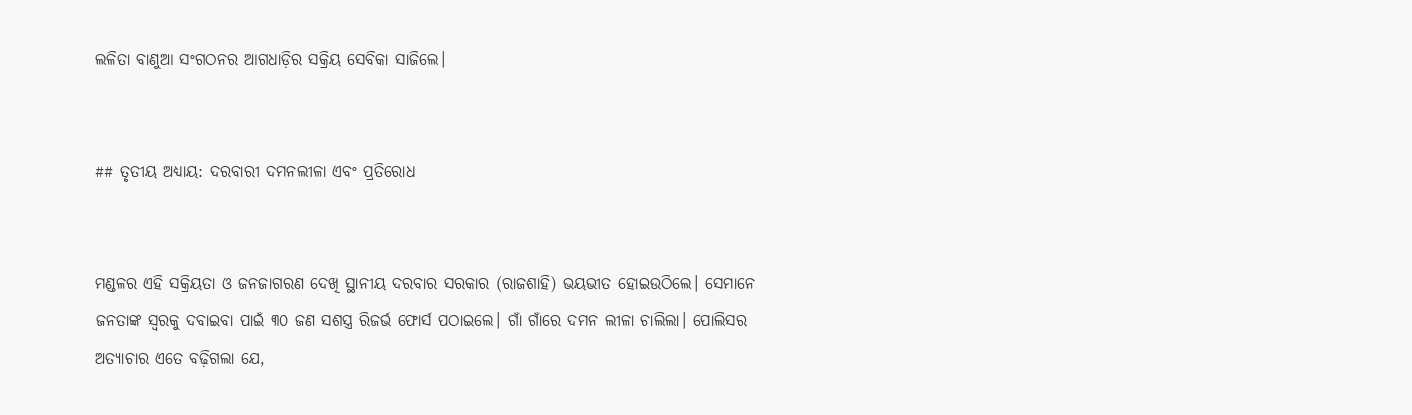ଲଳିତା ବାଣୁଆ ସଂଗଠନର ଆଗଧାଡ଼ିର ସକ୍ରିୟ ସେବିକା ସାଜିଲେ।


## ତୃତୀୟ ଅଧ୍ୟାୟ: ଦରବାରୀ ଦମନଲୀଳା ଏବଂ ପ୍ରତିରୋଧ


ମଣ୍ଡଳର ଏହି ସକ୍ରିୟତା ଓ ଜନଜାଗରଣ ଦେଖି ସ୍ଥାନୀୟ ଦରବାର ସରକାର (ରାଜଶାହି) ଭୟଭୀତ ହୋଇଉଠିଲେ। ସେମାନେ ଜନତାଙ୍କ ସ୍ୱରକୁ ଦବାଇବା ପାଇଁ ୩୦ ଜଣ ସଶସ୍ତ୍ର ରିଜର୍ଭ ଫୋର୍ସ ପଠାଇଲେ। ଗାଁ ଗାଁରେ ଦମନ ଲୀଳା ଚାଲିଲା। ପୋଲିସର ଅତ୍ୟାଚାର ଏତେ ବଢ଼ିଗଲା ଯେ,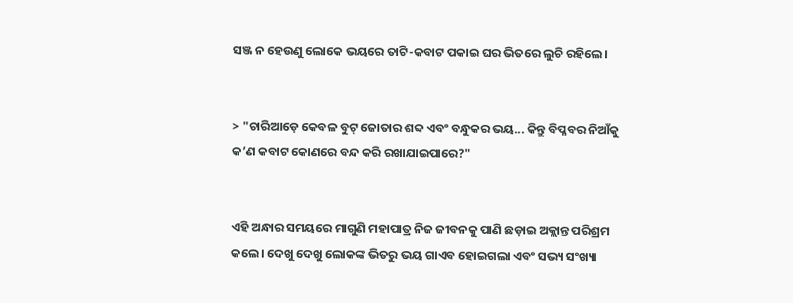ସଞ୍ଜ ନ ହେଉଣୁ ଲୋକେ ଭୟରେ ତାଟି-କବାଟ ପକାଇ ଘର ଭିତରେ ଲୁଚି ରହିଲେ।


> "ଚାରିଆଡ଼େ କେବଳ ବୁଟ୍ ଜୋତାର ଶବ୍ଦ ଏବଂ ବନ୍ଧୁକର ଭୟ... କିନ୍ତୁ ବିପ୍ଳବର ନିଆଁକୁ କ’ଣ କବାଟ କୋଣରେ ବନ୍ଦ କରି ରଖାଯାଇପାରେ?"


ଏହି ଅନ୍ଧାର ସମୟରେ ମାଗୁଣି ମହାପାତ୍ର ନିଜ ଜୀବନକୁ ପାଣି ଛଡ଼ାଇ ଅକ୍ଲାନ୍ତ ପରିଶ୍ରମ କଲେ। ଦେଖୁ ଦେଖୁ ଲୋକଙ୍କ ଭିତରୁ ଭୟ ଗାଏବ ହୋଇଗଲା ଏବଂ ସଭ୍ୟ ସଂଖ୍ୟା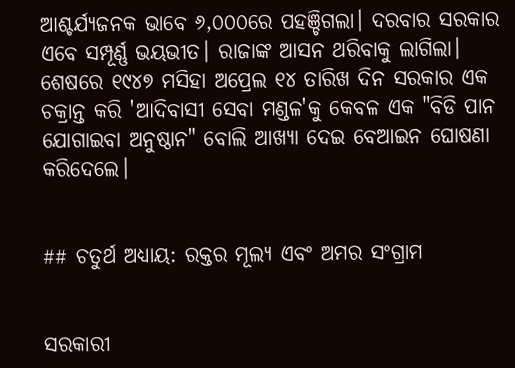ଆଶ୍ଚର୍ଯ୍ୟଜନକ ଭାବେ ୬,୦୦୦ରେ ପହଞ୍ଚିଗଲା। ଦରବାର ସରକାର ଏବେ ସମ୍ପୂର୍ଣ୍ଣ ଭୟଭୀତ। ରାଜାଙ୍କ ଆସନ ଥରିବାକୁ ଲାଗିଲା। ଶେଷରେ ୧୯୪୭ ମସିହା ଅପ୍ରେଲ ୧୪ ତାରିଖ ଦିନ ସରକାର ଏକ ଚକ୍ରାନ୍ତ କରି 'ଆଦିବାସୀ ସେବା ମଣ୍ଡଳ'କୁ କେବଳ ଏକ "ବିଡି ପାନ ଯୋଗାଇବା ଅନୁଷ୍ଠାନ" ବୋଲି ଆଖ୍ୟା ଦେଇ ବେଆଇନ ଘୋଷଣା କରିଦେଲେ।


## ଚତୁର୍ଥ ଅଧ୍ୟାୟ: ରକ୍ତର ମୂଲ୍ୟ ଏବଂ ଅମର ସଂଗ୍ରାମ


ସରକାରୀ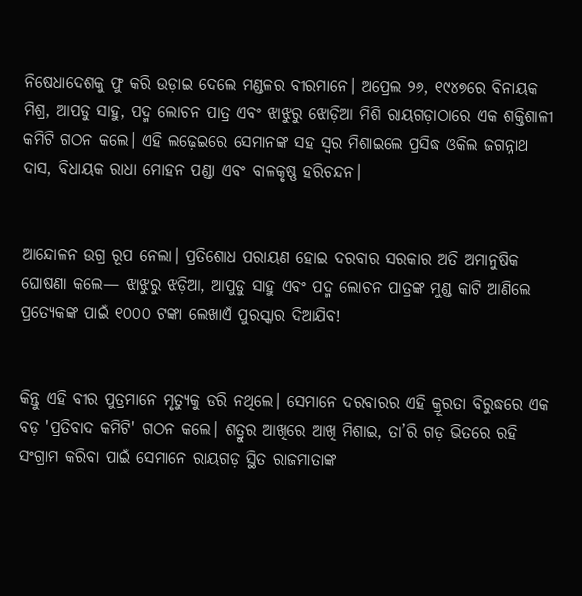ନିଷେଧାଦେଶକୁ ଫୁ କରି ଉଡ଼ାଇ ଦେଲେ ମଣ୍ଡଳର ବୀରମାନେ। ଅପ୍ରେଲ ୨୬, ୧୯୪୭ରେ ବିନାୟକ ମିଶ୍ର, ଆପଡୁ ସାହୁ, ପଦ୍ମ ଲୋଚନ ପାତ୍ର ଏବଂ ଝାଝୁରୁ ଝୋଡ଼ିଆ ମିଶି ରାୟଗଡ଼ାଠାରେ ଏକ ଶକ୍ତିଶାଳୀ କମିଟି ଗଠନ କଲେ। ଏହି ଲଢ଼େଇରେ ସେମାନଙ୍କ ସହ ସ୍ୱର ମିଶାଇଲେ ପ୍ରସିଦ୍ଧ ଓକିଲ ଜଗନ୍ନାଥ ଦାସ, ବିଧାୟକ ରାଧା ମୋହନ ପଣ୍ଡା ଏବଂ ବାଳକୃଷ୍ଣ ହରିଚନ୍ଦନ।


ଆନ୍ଦୋଳନ ଉଗ୍ର ରୂପ ନେଲା। ପ୍ରତିଶୋଧ ପରାୟଣ ହୋଇ ଦରବାର ସରକାର ଅତି ଅମାନୁଷିକ ଘୋଷଣା କଲେ— ଝାଝୁରୁ ଝଡ଼ିଆ, ଆପୁଡୁ ସାହୁ ଏବଂ ପଦ୍ମ ଲୋଚନ ପାତ୍ରଙ୍କ ମୁଣ୍ଡ କାଟି ଆଣିଲେ ପ୍ରତ୍ୟେକଙ୍କ ପାଇଁ ୧୦୦୦ ଟଙ୍କା ଲେଖାଏଁ ପୁରସ୍କାର ଦିଆଯିବ!


କିନ୍ତୁ ଏହି ବୀର ପୁତ୍ରମାନେ ମୃତ୍ୟୁକୁ ଡରି ନଥିଲେ। ସେମାନେ ଦରବାରର ଏହି କ୍ରୂରତା ବିରୁଦ୍ଧରେ ଏକ ବଡ଼ 'ପ୍ରତିବାଦ କମିଟି' ଗଠନ କଲେ। ଶତ୍ରୁର ଆଖିରେ ଆଖି ମିଶାଇ, ତା’ରି ଗଡ଼ ଭିତରେ ରହି ସଂଗ୍ରାମ କରିବା ପାଇଁ ସେମାନେ ରାୟଗଡ଼ ସ୍ଥିତ ରାଜମାତାଙ୍କ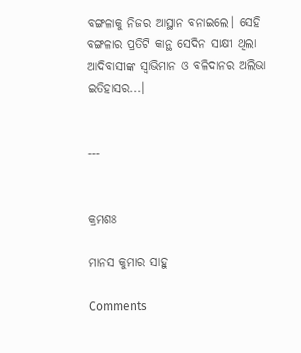ବଙ୍ଗଳାକୁ ନିଜର ଆସ୍ଥାନ ବନାଇଲେ। ସେହି ବଙ୍ଗଳାର ପ୍ରତିଟି କାନ୍ଥ ସେଦିନ ସାକ୍ଷୀ ଥିଲା ଆଦିବାସୀଙ୍କ ସ୍ୱାଭିମାନ ଓ ବଳିଦାନର ଅଲିଭା ଇତିହାସର...।


---


କ୍ରମଶଃ

ମାନସ କୁମାର ସାହୁ

Comments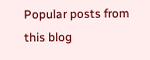Popular posts from this blog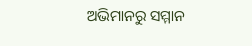ଅଭିମାନରୁ ସମ୍ମାନ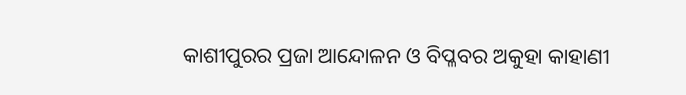କାଶୀପୁରର ପ୍ରଜା ଆନ୍ଦୋଳନ ଓ ବିପ୍ଳବର ଅକୁହା କାହାଣୀ